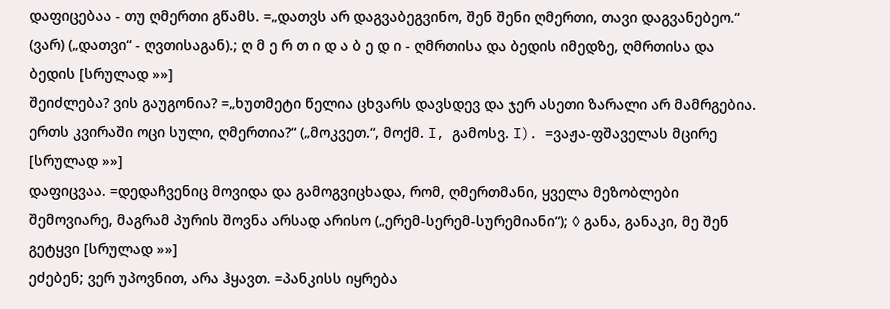დაფიცებაა - თუ ღმერთი გწამს. =„დათვს არ დაგვაბეგვინო, შენ შენი ღმერთი, თავი დაგვანებეო.“ (ვარ) („დათვი“ - ღვთისაგან).; ღ მ ე რ თ ი დ ა ბ ე დ ი - ღმრთისა და ბედის იმედზე, ღმრთისა და ბედის [სრულად »»]
შეიძლება? ვის გაუგონია? =„ხუთმეტი წელია ცხვარს დავსდევ და ჯერ ასეთი ზარალი არ მამრგებია. ერთს კვირაში ოცი სული, ღმერთია?“ („მოკვეთ.“, მოქმ. I, გამოსვ. I). =ვაჟა-ფშაველას მცირე [სრულად »»]
დაფიცვაა. =დედაჩვენიც მოვიდა და გამოგვიცხადა, რომ, ღმერთმანი, ყველა მეზობლები შემოვიარე, მაგრამ პურის შოვნა არსად არისო („ერემ-სერემ-სურემიანი“); ◊ განა, განაკი, მე შენ გეტყვი [სრულად »»]
ეძებენ; ვერ უპოვნით, არა ჰყავთ. =პანკისს იყრება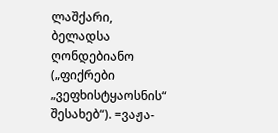ლაშქარი, ბელადსა ღონდებიანო („ფიქრები „ვეფხისტყაოსნის“ შესახებ“). =ვაჟა-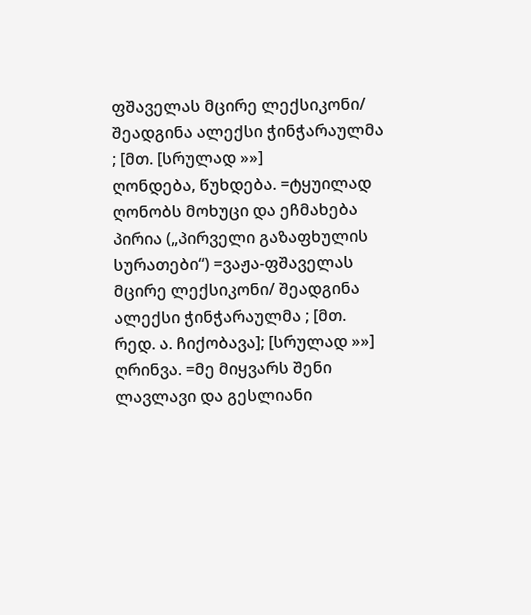ფშაველას მცირე ლექსიკონი/ შეადგინა ალექსი ჭინჭარაულმა ; [მთ. [სრულად »»]
ღონდება, წუხდება. =ტყუილად ღონობს მოხუცი და ეჩმახება პირია („პირველი გაზაფხულის სურათები“) =ვაჟა-ფშაველას მცირე ლექსიკონი/ შეადგინა ალექსი ჭინჭარაულმა ; [მთ. რედ. ა. ჩიქობავა]; [სრულად »»]
ღრინვა. =მე მიყვარს შენი ლავლავი და გესლიანი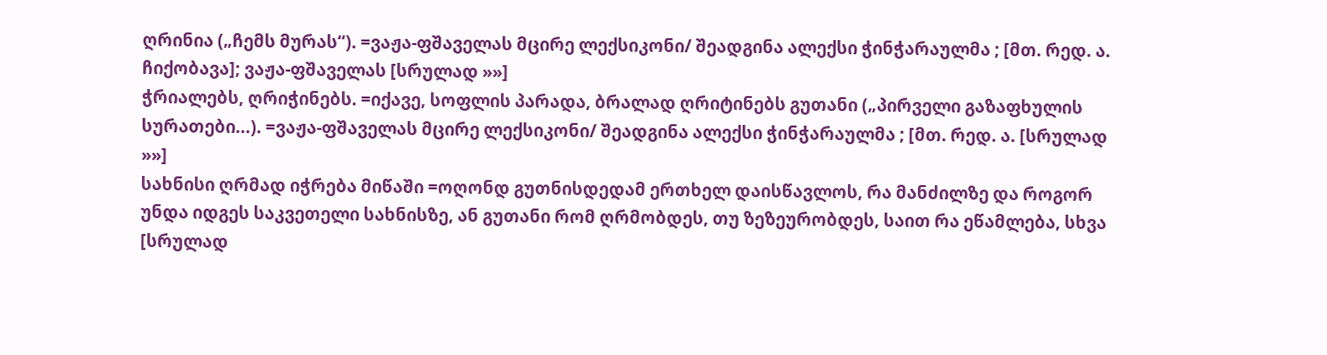ღრინია („ჩემს მურას“). =ვაჟა-ფშაველას მცირე ლექსიკონი/ შეადგინა ალექსი ჭინჭარაულმა ; [მთ. რედ. ა. ჩიქობავა]; ვაჟა-ფშაველას [სრულად »»]
ჭრიალებს, ღრიჭინებს. =იქავე, სოფლის პარადა, ბრალად ღრიტინებს გუთანი („პირველი გაზაფხულის სურათები...). =ვაჟა-ფშაველას მცირე ლექსიკონი/ შეადგინა ალექსი ჭინჭარაულმა ; [მთ. რედ. ა. [სრულად »»]
სახნისი ღრმად იჭრება მიწაში =ოღონდ გუთნისდედამ ერთხელ დაისწავლოს, რა მანძილზე და როგორ უნდა იდგეს საკვეთელი სახნისზე, ან გუთანი რომ ღრმობდეს, თუ ზეზეურობდეს, საით რა ეწამლება, სხვა [სრულად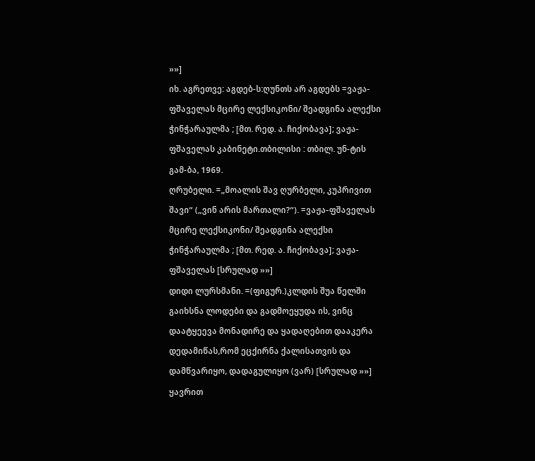»»]
იხ. აგრეთვე: აგდებ-ს:ღუნთს არ აგდებს =ვაჟა-ფშაველას მცირე ლექსიკონი/ შეადგინა ალექსი ჭინჭარაულმა ; [მთ. რედ. ა. ჩიქობავა]; ვაჟა-ფშაველას კაბინეტი.თბილისი : თბილ. უნ-ტის გამ-ბა, 1969.
ღრუბელი. =„მოალის შავ ღურბელი, კუპრივით შავი“ („ვინ არის მართალი?“). =ვაჟა-ფშაველას მცირე ლექსიკონი/ შეადგინა ალექსი ჭინჭარაულმა ; [მთ. რედ. ა. ჩიქობავა]; ვაჟა-ფშაველას [სრულად »»]
დიდი ლურსმანი. =(ფიგურ.)კლდის შუა წელში გაიხსნა ლოდები და გადმოეყუდა ის, ვინც დაატყეევა მონადირე და ყადაღებით დააკერა დედამიწას,რომ ეცქირნა ქალისათვის და დამწვარიყო, დადაგულიყო (ვარ) [სრულად »»]
ყავრით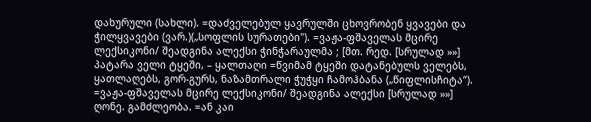დახურული (სახლი). =დაძველებულ ყავრულში ცხოვრობენ ყვავები და ჭილყვავები (ვარ.)(„სოფლის სურათები"). =ვაჟა-ფშაველას მცირე ლექსიკონი/ შეადგინა ალექსი ჭინჭარაულმა ; [მთ. რედ. [სრულად »»]
პატარა ველი ტყეში, – ყალთაღი =წვიმამ ტყეში დატანებულს ველებს, ყათლაღებს, გორ-გურს, ნაზამთრალი ჭუჭყი ჩამოჰბანა („წიფლისჩიტა“). =ვაჟა-ფშაველას მცირე ლექსიკონი/ შეადგინა ალექსი [სრულად »»]
ღონე. გამძლეობა. =ან კაი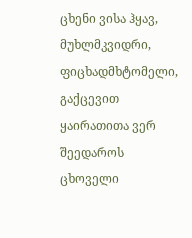ცხენი ვისა ჰყავ, მუხლმკვიდრი, ფიცხადმხტომელი, გაქცევით ყაირათითა ვერ შეედაროს ცხოველი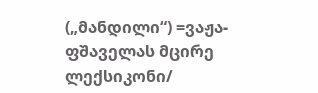(„მანდილი“) =ვაჟა-ფშაველას მცირე ლექსიკონი/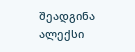შეადგინა ალექსი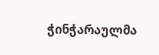ჭინჭარაულმა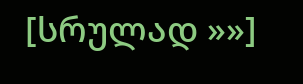[სრულად »»]